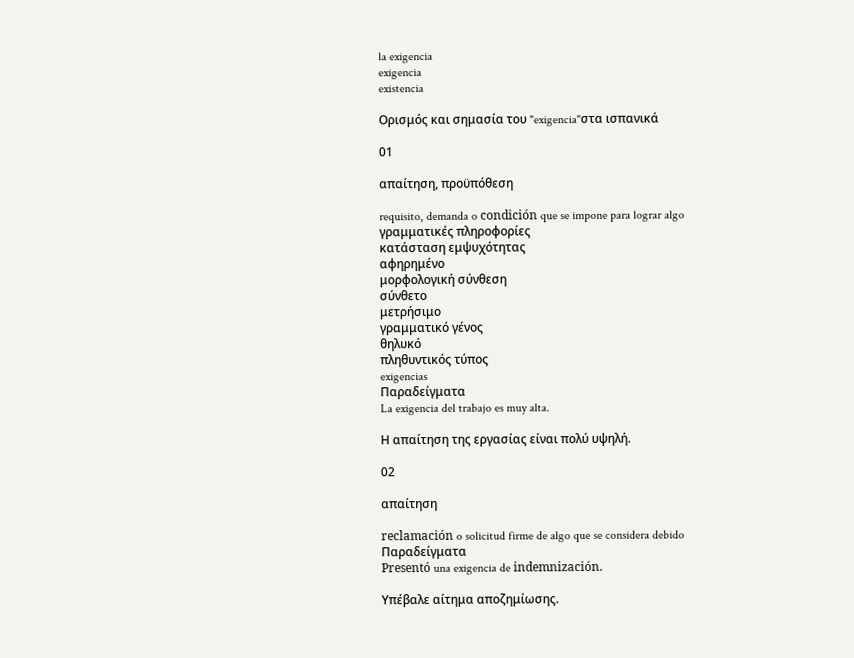la exigencia
exigencia
existencia

Ορισμός και σημασία του "exigencia"στα ισπανικά

01

απαίτηση, προϋπόθεση

requisito, demanda o condición que se impone para lograr algo
γραμματικές πληροφορίες
κατάσταση εμψυχότητας
αφηρημένο
μορφολογική σύνθεση
σύνθετο
μετρήσιμο
γραμματικό γένος
θηλυκό
πληθυντικός τύπος
exigencias
Παραδείγματα
La exigencia del trabajo es muy alta.

Η απαίτηση της εργασίας είναι πολύ υψηλή.

02

απαίτηση

reclamación o solicitud firme de algo que se considera debido
Παραδείγματα
Presentó una exigencia de indemnización.

Υπέβαλε αίτημα αποζημίωσης.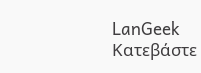LanGeek
Κατεβάστε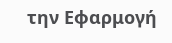την Εφαρμογή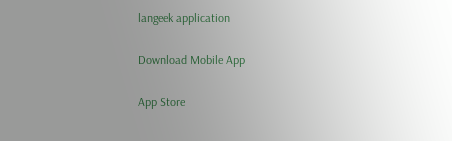langeek application

Download Mobile App

App Store